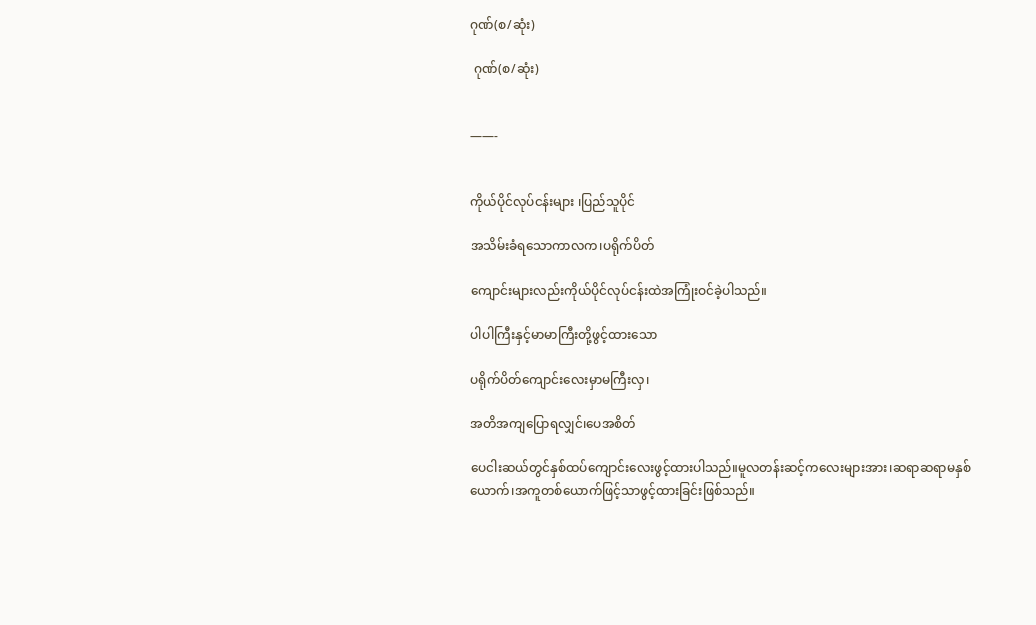ဂုဏ်(စ/ဆုံး)

 ဂုဏ်(စ/ဆုံး)


——-


ကိုယ်ပိုင်လုပ်ငန်းများ ၊ပြည်သူပိုင်

အသိမ်းခံရသောကာလက၊ပရိုက်ပိတ်

ကျောင်းများလည်းကိုယ်ပိုင်လုပ်ငန်းထဲအကြုံးဝင်ခဲ့ပါသည်။

ပါပါကြီးနှင့်မာမာကြီးတို့ဖွင့်ထားသော

ပရိုက်ပိတ်ကျောင်းလေးမှာမကြီးလှ၊

အတိအကျပြောရလျှင်၊ပေအစိတ်

ပေငါးဆယ်တွင်နှစ်ထပ်ကျောင်းလေးဖွင့်ထားပါသည်။မူလတန်းဆင့်ကလေးများအား၊ဆရာဆရာမနှစ်ယောက်၊အကူတစ်ယောက်ဖြင့်သာဖွင့်ထားခြင်းဖြစ်သည်။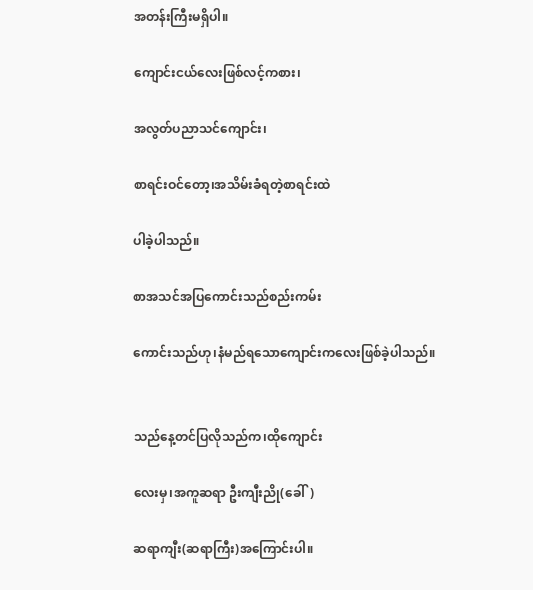အတန်းကြီးမရှိပါ။

ကျောင်းငယ်လေးဖြစ်လင့်ကစား၊

အလွတ်ပညာသင်ကျောင်း၊

စာရင်းဝင်တော့၊အသိမ်းခံရတဲ့စာရင်းထဲ

ပါခဲ့ပါသည်။

စာအသင်အပြကောင်းသည်စည်းကမ်း

ကောင်းသည်ဟု၊နံမည်ရသောကျောင်းကလေးဖြစ်ခဲ့ပါသည်။


သည်နေ့တင်ပြလိုသည်က၊ထိုကျောင်း

လေးမှ၊အကူဆရာ ဦးကျီးညို(ခေါ်)

ဆရာကျီး(ဆရာကြီး)အကြောင်းပါ။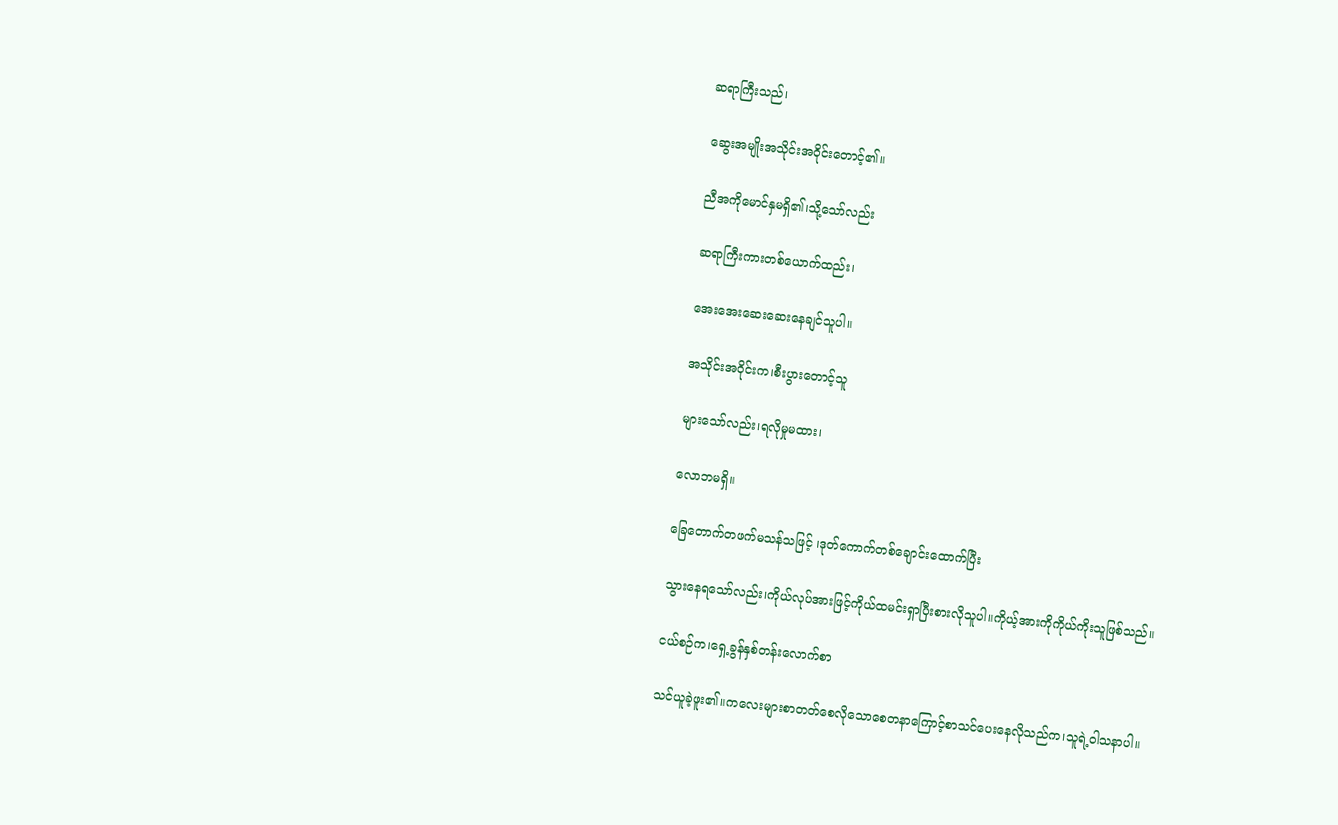ဆရာကြီးသည်၊

ဆွေးအမျိုးအသိုင်းအဝိုင်းတောင့်၏။

ညီအကိုမောင်နှမရှိ၏၊သို့သော်လည်း

ဆရာကြီးကားတစ်ယောက်ထည်း၊

အေးအေးဆေးဆေးနေချင်သူပါ။

အသိုင်းအဝိုင်းက၊စီးပွားတောင့်သူ

များသော်လည်း၊ရလိုမှုမထား၊

လောဘမရှိ။

ခြေတောက်တဖက်မသန်သဖြင့် ၊ဒုတ်ကောက်တစ်ချောင်းထောက်ပြီး

သွားနေရသော်လည်း၊ကိုယ်လုပ်အားဖြင့်ကိုယ်ထမင်းရှာပြီးစားလိုသူပါ။ကိုယ့်အားကိုကိုယ်ကိုးသူဖြစ်သည်။

ငယ်စဉ်က၊ရှေ့ခွန်နှစ်တန်းလောက်စာ

သင်ယူခဲ့ဖူး၏။ကလေးများစာတတ်စေလိုသောစေတနာကြောင့်စာသင်ပေးနေလိုသည်က၊သူရဲ့ဝါသနာပါ။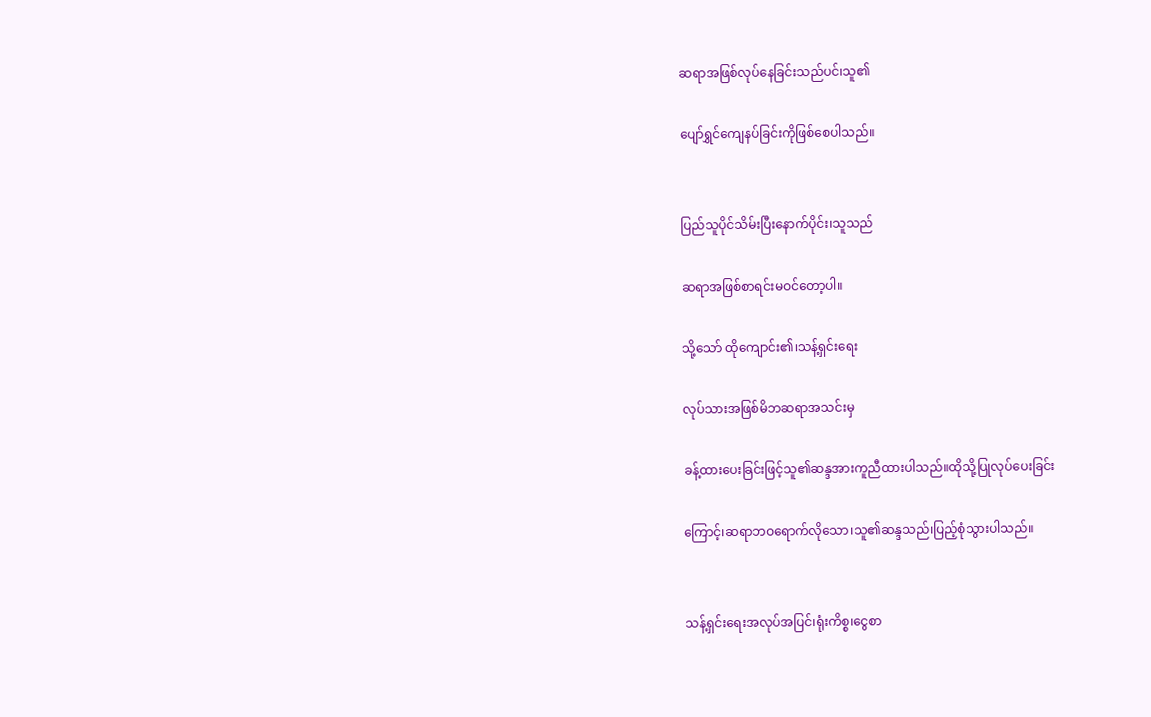ဆရာအဖြစ်လုပ်နေခြင်းသည်ပင်၊သူ၏

ပျော်ရွှင်ကျေနပ်ခြင်းကိုဖြစ်စေပါသည်။


ပြည်သူပိုင်သိမ်းပြီးနောက်ပိုင်း၊သူသည်

ဆရာအဖြစ်စာရင်းမဝင်တော့ပါ။

သို့သော် ထိုကျောင်း၏၊သန့်ရှင်းရေး

လုပ်သားအဖြစ်မိဘဆရာအသင်းမှ

ခန့်ထားပေးခြင်းဖြင့်သူ၏ဆန္ဒအားကူညီထားပါသည်။ထိုသို့ပြုလုပ်ပေးခြင်း

ကြောင့်၊ဆရာဘဝရောက်လိုသော၊သူ၏ဆန္ဒသည်၊ပြည့်စုံသွားပါသည်။


သန့်ရှင်းရေးအလုပ်အပြင်၊ရုံးကိစ္စ၊ငွေစာ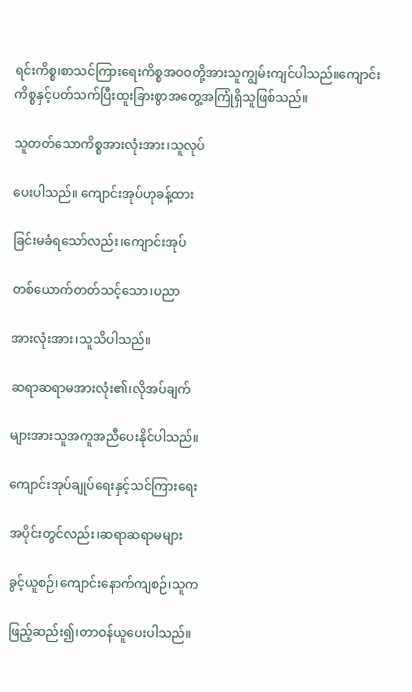ရင်းကိစ္စ၊စာသင်ကြားရေးကိစ္စအဝဝတို့အားသူကျွမ်းကျင်ပါသည်။ကျောင်းကိစ္စနှင့်ပတ်သက်ပြီးထူးခြားစွာအတွေ့အကြုံရှိသူဖြစ်သည်။

သူတတ်သောကိစ္စအားလုံးအား၊သူလုပ်

ပေးပါသည်။ ကျောင်းအုပ်ဟုခန့်ထား

ခြင်းမခံရသော်လည်း၊ကျောင်းအုပ်

တစ်ယောက်တတ်သင့်သော၊ပညာ

အားလုံးအား၊သူသိပါသည်။

ဆရာဆရာမအားလုံး၏၊လိုအပ်ချက်

များအားသူအကူအညီပေးနိုင်ပါသည်။

ကျောင်းအုပ်ချုပ်ရေးနှင့်သင်ကြားရေး

အပိုင်းတွင်လည်း၊ဆရာဆရာမများ

ခွင့်ယူစဉ်၊ကျောင်းနောက်ကျစဉ်၊သူက

ဖြည့်ဆည်း၍၊တာဝန်ယူပေးပါသည်။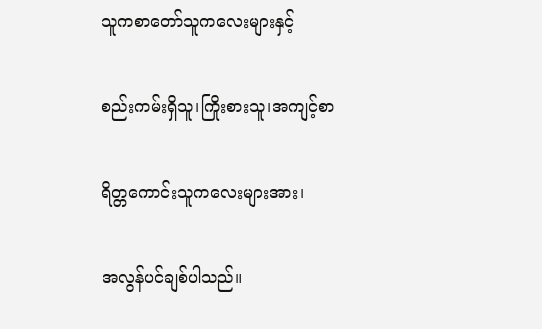သူကစာတော်သူကလေးများနှင့်

စည်းကမ်းရှိသူ၊ကြိုးစားသူ၊အကျင့်စာ

ရိတ္တကောင်းသူကလေးများအား၊

အလွန်ပင်ချစ်ပါသည်။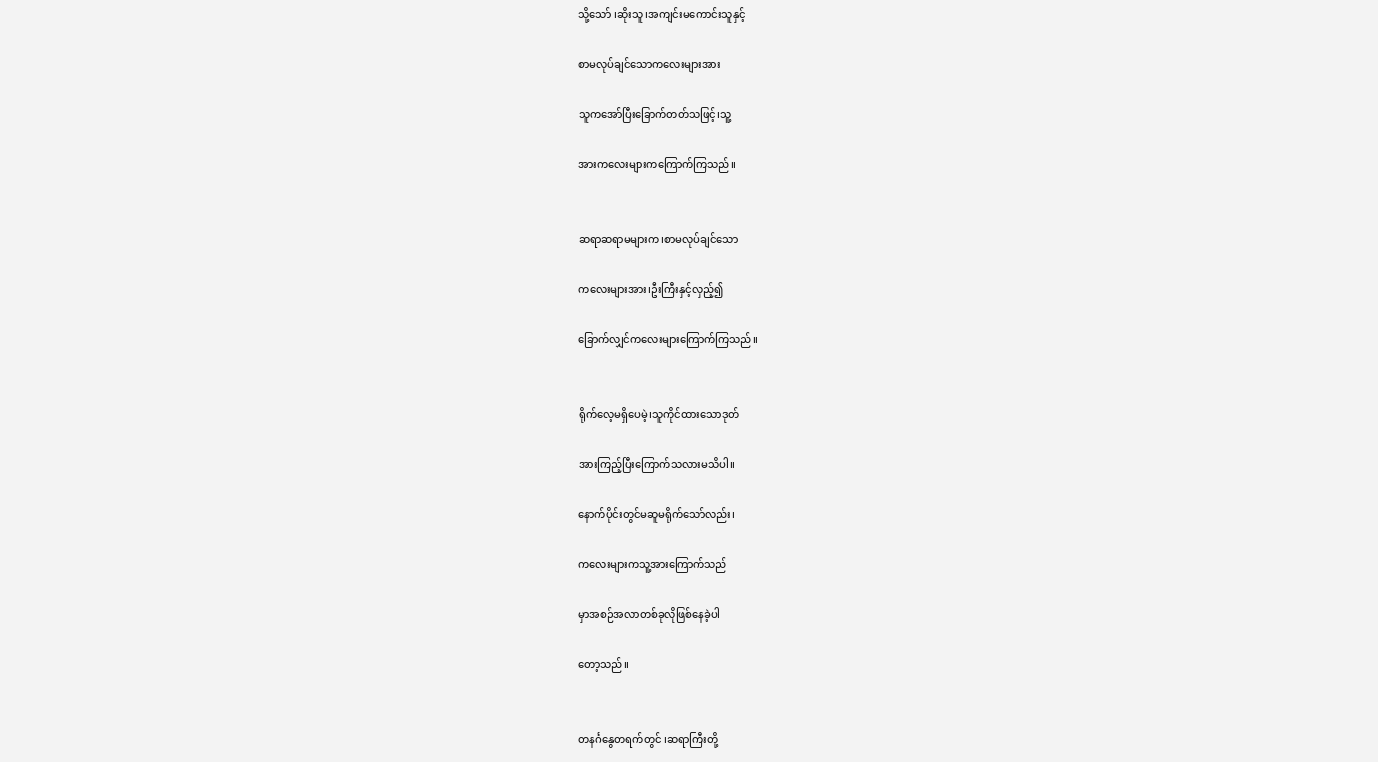သို့သော် ၊ဆိုးသူ၊အကျင်းမကောင်းသူနှင့်

စာမလုပ်ချင်သောကလေးများအား

သူကအော်ပြီးခြောက်တတ်သဖြင့်၊သူ့

အားကလေးများကကြောက်ကြသည်။


ဆရာဆရာမများက၊စာမလုပ်ချင်သော

ကလေးများအား၊ဦးကြီးနှင့်လှည့်၍

ခြောက်လျှင်ကလေးများကြောက်ကြသည်။


ရိုက်လေ့မရှိပေမဲ့၊သူကိုင်ထားသောဒုတ်

အားကြည့်ပြီးကြောက်သလားမသိပါ။

နောက်ပိုင်းတွင်မဆူမရိုက်သော်လည်း၊

ကလေးများကသူ့အားကြောက်သည်

မှာအစဉ်အလာတစ်ခုလိုဖြစ်နေခဲ့ပါ

တော့သည်။


တနင်္ဂနွေတရက်တွင် ၊ဆရာကြီးတို့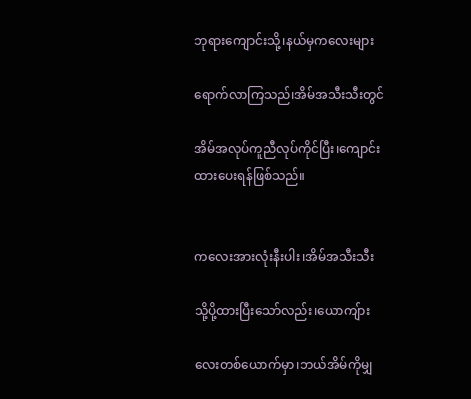ဘုရားကျောင်းသို့၊နယ်မှကလေးများ

ရောက်လာကြသည်၊အိမ်အသီးသီးတွင်

အိမ်အလုပ်ကူညီလုပ်ကိုင်ပြီး၊ကျောင်းထားပေးရန်ဖြစ်သည်။


ကလေးအားလုံးနီးပါး၊အိမ်အသီးသီး

သို့ပို့ထားပြီးသော်လည်း၊ယောကျ်ား

လေးတစ်ယောက်မှာ၊ဘယ်အိမ်ကိုမျှ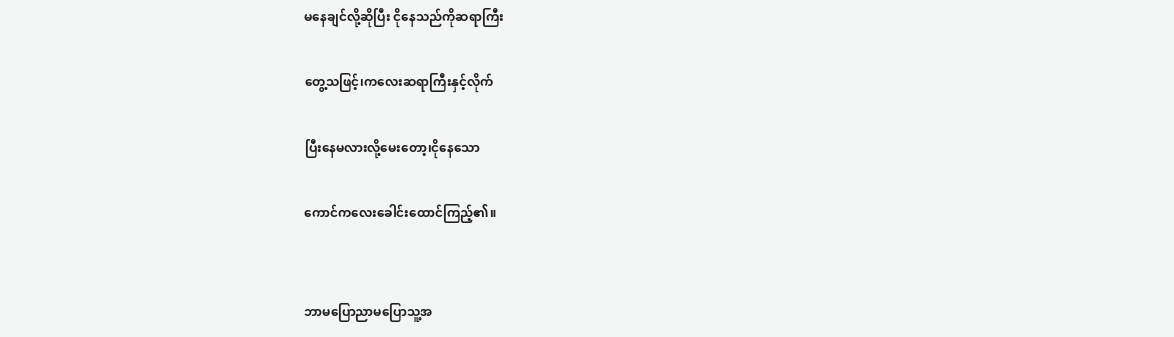မနေချင်လို့ဆိုပြီး ငိုနေသည်ကိုဆရာကြီး

တွေ့သဖြင့်၊ကလေးဆရာကြီးနှင့်လိုက်

ပြီးနေမလားလို့မေးတော့၊ငိုနေသော

ကောင်ကလေးခေါင်းထောင်ကြည့်၏။


ဘာမပြောညာမပြောသူ့အ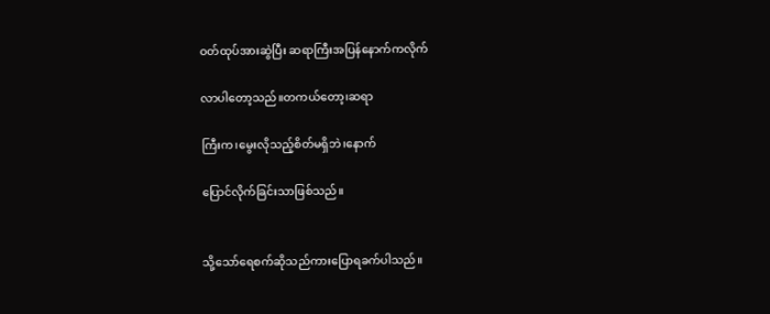ဝတ်ထုပ်အားဆွဲပြီး ဆရာကြီးအပြန်နောက်ကလိုက်

လာပါတော့သည်။တကယ်တော့၊ဆရာ

ကြီးက၊မွေးလိုသည့်စိတ်မရှိဘဲ၊နောက်

ပြောင်လိုက်ခြင်းသာဖြစ်သည်။


သို့သော်ရေစက်ဆိုသည်ကားပြောရခက်ပါသည်။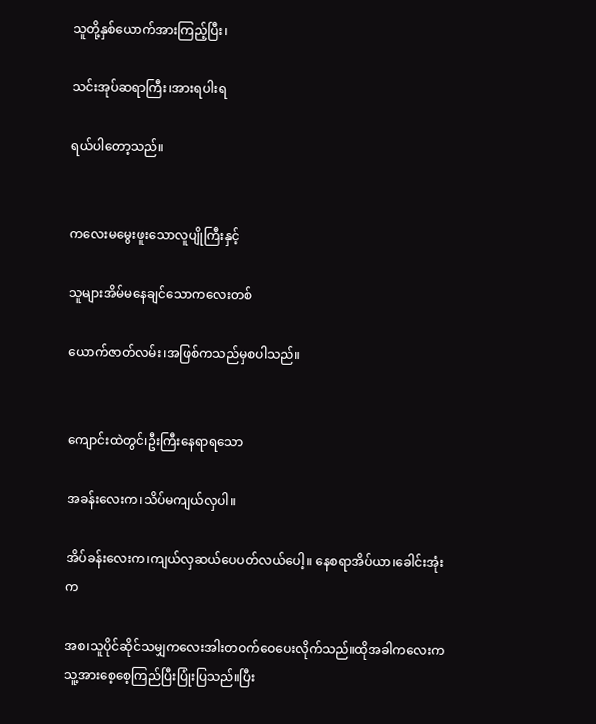သူတို့နှစ်ယောက်အားကြည့်ပြီး၊

သင်းအုပ်ဆရာကြီး၊အားရပါးရ

ရယ်ပါတော့သည်။


ကလေးမမွေးဖူးသောလူပျိုကြီးနှင့်

သူများအိမ်မနေချင်သောကလေးတစ်

ယောက်ဇာတ်လမ်း၊အဖြစ်ကသည်မှစပါသည်။


ကျောင်းထဲတွင်၊ဦးကြီးနေရာရသော

အခန်းလေးက၊သိပ်မကျယ်လှပါ။

အိပ်ခန်းလေးက၊ကျယ်လှဆယ်ပေပတ်လယ်ပေါ့။ နေစရာအိပ်ယာ၊ခေါင်းအုံးက

အစ၊သူပိုင်ဆိုင်သမျှကလေးအါးတဝက်ဝေပေးလိုက်သည်။ထိုအခါကလေးကသူ့အားစေ့စေ့ကြည်ပြီးပြုံးပြသည်။ပြီး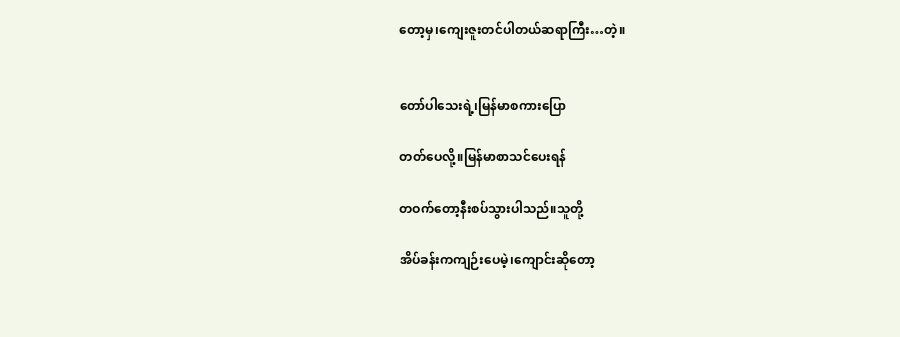တော့မှ၊ကျေးဇူးတင်ပါတယ်ဆရာကြီး…တဲ့။


တော်ပါသေးရဲ့၊မြန်မာစကားပြော

တတ်ပေလို့။မြန်မာစာသင်ပေးရန်

တဝက်တော့နီးစပ်သွားပါသည်။သူတို့

အိပ်ခန်းကကျဉ်းပေမဲ့၊ကျောင်းဆိုတော့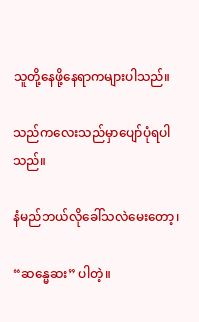သူတို့နေဖို့နေရာကများပါသည်။

သည်ကလေးသည်မှာပျော်ပုံရပါသည်။

နံမည်ဘယ်လိုခေါ်သလဲမေးတော့၊

“ဆန္မေဆး” ပါတဲ့။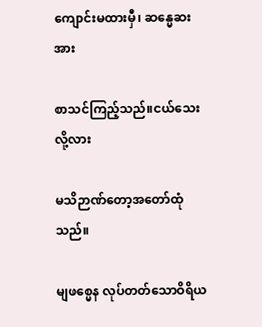ကျောင်းမထားမှီ၊ ဆန္မေဆး အား

စာသင်ကြည့်သည်။ငယ်သေးလို့လား

မသိဉာဏ်တော့အတော်ထုံသည်။

မျဖစ္မေန လုပ်တတ်သောဝိရိယ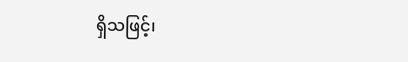ရှိသဖြင့်၊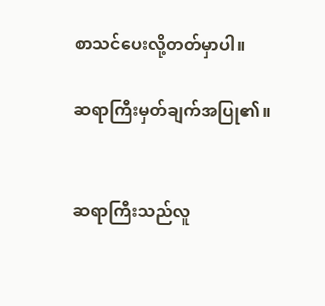စာသင်ပေးလို့တတ်မှာပါ။

ဆရာကြီးမှတ်ချက်အပြု၏။


ဆရာကြီးသည်လူ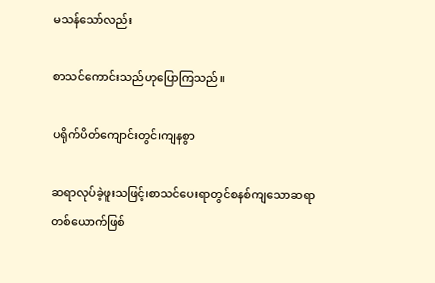မသန်သော်လည်း

စာသင်ကောင်းသည်ဟုပြောကြသည်။

ပရိုက်ပိတ်ကျောင်းတွင်၊ကျနစွာ

ဆရာလုပ်ခဲ့ဖူးသဖြင့်၊စာသင်ပေးရာတွင်စနစ်ကျသောဆရာတစ်ယောက်ဖြစ်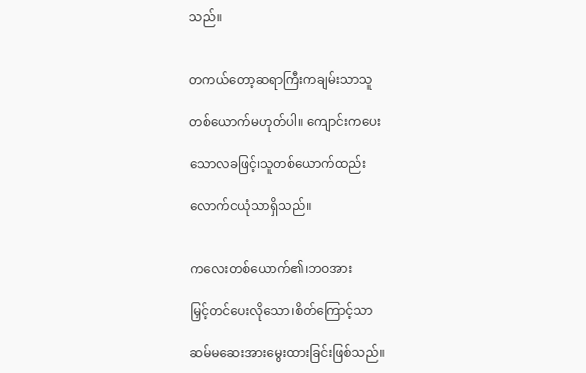သည်။


တကယ်တော့ဆရာကြီးကချမ်းသာသူ

တစ်ယောက်မဟုတ်ပါ။ ကျောင်းကပေး

သောလခဖြင့်၊သူတစ်ယောက်ထည်း

လောက်ငယုံသာရှိသည်။


ကလေးတစ်ယောက်၏၊ဘဝအား

မြှင့်တင်ပေးလိုသော၊စိတ်ကြောင့်သာ

ဆမ်မဆေးအားမွေးထားခြင်းဖြစ်သည်။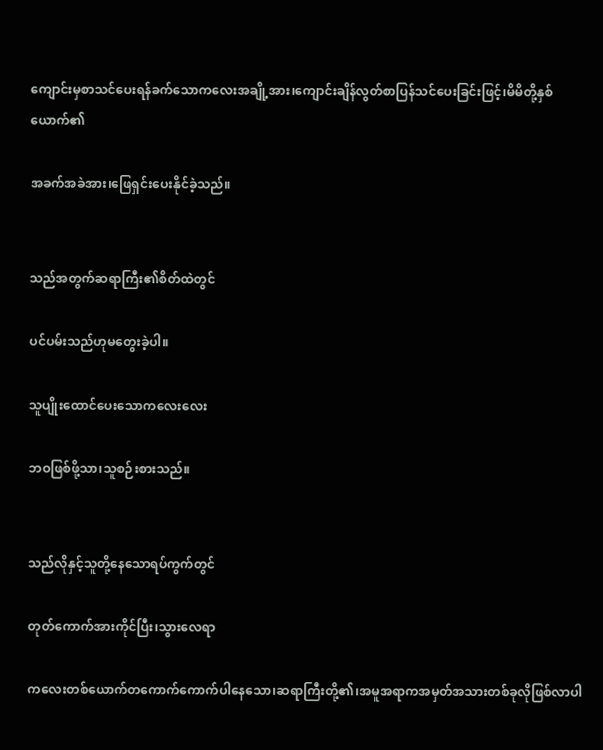ကျောင်းမှစာသင်ပေးရန်ခက်သောကလေးအချို့အား၊ကျောင်းချိန်လွတ်စာပြန်သင်ပေးခြင်းဖြင့်၊မိမိတို့နှစ်ယောက်၏

အခက်အခဲအား၊ဖြေရှင်းပေးနိုင်ခဲ့သည်။


သည်အတွက်ဆရာကြီး၏စိတ်ထဲတွင်

ပင်ပမ်းသည်ဟုမတွေးခဲ့ပါ။

သူပျိုးထောင်ပေးသောကလေးလေး

ဘဝဖြစ်ဖို့သာ၊သူစဉ်းစားသည်။


သည်လိုနှင့်သူတို့နေသောရပ်ကွက်တွင်

တုတ်ကောက်အားကိုင်ပြီး၊သွားလေရာ

ကလေးတစ်ယောက်တကောက်ကောက်ပါနေသော၊ဆရာကြီးတို့၏၊အမူအရာကအမှတ်အသားတစ်ခုလိုဖြစ်လာပါ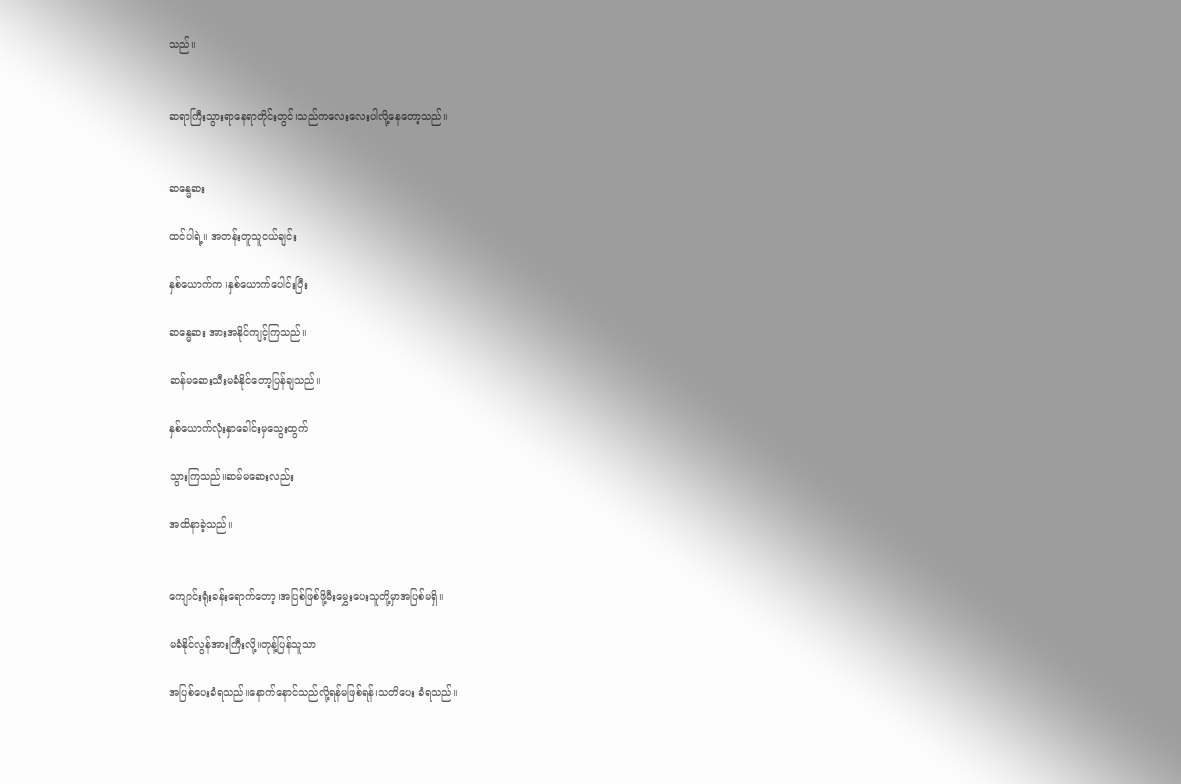သည်။


ဆရာကြီးသွားရာနေရာတိုင်းတွင်၊သည်ကလေးလေးပါလို့နေတော့သည်။


ဆန္မေဆး

ထင်ပါရဲ့။ အတန်းတူသူငယ်ချင်း

နှစ်ယောက်က ၊နှစ်ယောက်ပေါင်းပြီး

ဆန္မေဆး အားအနိုင်ကျင့်ကြသည်။

ဆန်မဆေးသီးမခံနိုင်တော့ပြန်ချသည်။

နှစ်ယောက်လုံးနှာခေါင်းမှသွေးထွက်

သွားကြသည်။ဆမ်မဆေးလည်း

အထိနာခဲ့သည်။


ကျောင်းရုံးခန်းရောက်တော့၊အပြစ်ဖြစ်ဖို့မီးမွှေးပေးသူတို့မှာအပြစ်မရှိ။

မခံနိုင်လွန်အားကြီးလို့။တုန့်ပြန်သူသာ

အပြစ်ပေးခံရသည်။နောက်နောင်သည်လို့ရန်မဖြစ်ရန်၊သတိပေး ခံရသည်။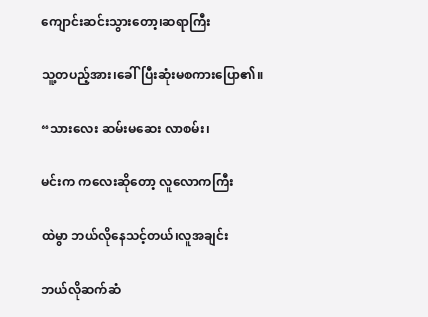ကျောင်းဆင်းသွားတော့၊ဆရာကြီး

သူ့တပည့်အား၊ခေါ်ပြီးဆုံးမစကားပြော၏။

“သားလေး ဆမ်းမဆေး လာစမ်း၊

မင်းက ကလေးဆိုတော့ လူလောကကြီး

ထဲမွာ ဘယ်လိုနေသင့်တယ်၊လူအချင်း

ဘယ်လိုဆက်ဆံ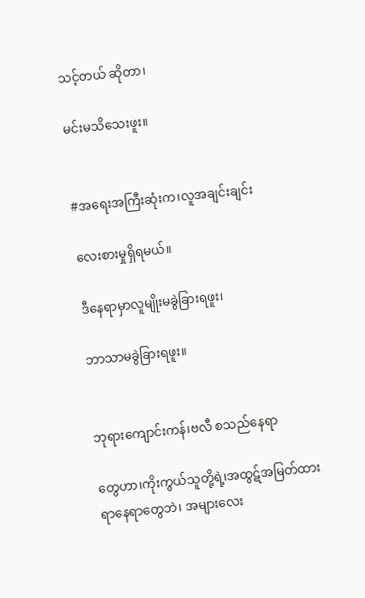သင့်တယ် ဆိုတာ၊

မင်းမသိသေးဖူး။


#အရေးအကြီးဆုံးက၊လူအချင်းချင်း

လေးစားမှုရှိရမယ်။

ဒီနေရာမှာလူမျိုးမခွဲခြားရဖူး၊

ဘာသာမခွဲခြားရဖူး။


ဘုရားကျောင်းကန်၊ဗလီ စသည်နေရာ

တွေဟာ၊ကိုးကွယ်သူတို့ရဲ့၊အထွဋ်အမြတ်ထားရာနေရာတွေဘဲ၊ အများလေး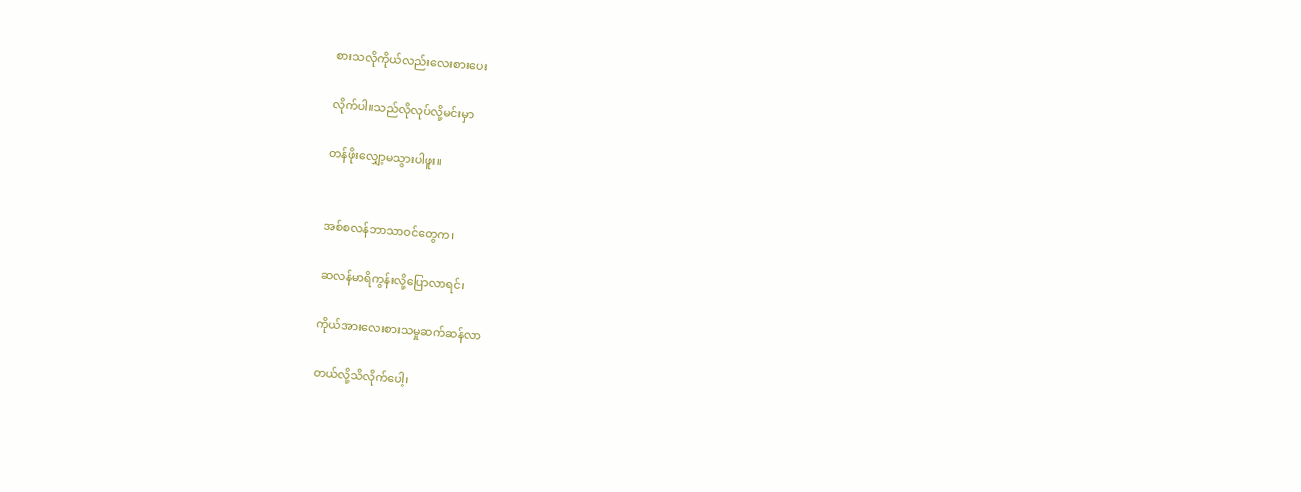စားသလိုကိုယ်လည်းလေးစားပေး

လိုက်ပါ။သည်လိုလုပ်လို့မင်းမှာ

တန်ဖိုးလျှော့မသွားပါဖူး။


အစ်စလန်ဘာသာဝင်တွေက၊

ဆလန်မာရိကွန်းလို့ပြောလာရင်၊

ကိုယ်အားလေးစားသမှုဆက်ဆန်လာ

တယ်လို့သိလိုက်ပေါ့၊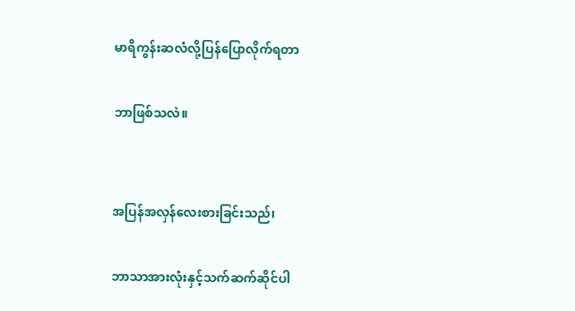မာရိကွန်းဆလံလို့ပြန်ပြောလိုက်ရတာ

ဘာဖြစ်သလဲ။


အပြန်အလှန်လေးစားခြင်းသည်၊

ဘာသာအားလုံးနှင့်သက်ဆက်ဆိုင်ပါ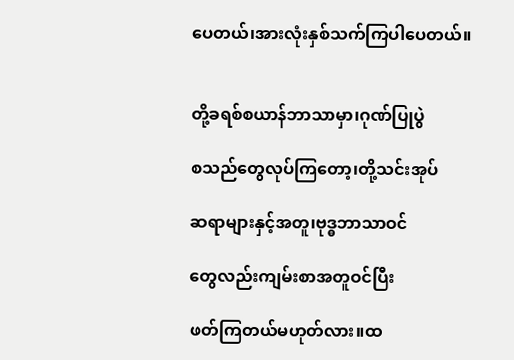ပေတယ်၊အားလုံးနှစ်သက်ကြပါပေတယ်။


တို့ခရစ်စယာန်ဘာသာမှာ၊ဂုဏ်ပြုပွဲ

စသည်တွေလုပ်ကြတော့၊တို့သင်းအုပ်

ဆရာများနှင့်အတူ၊ဗုဒ္ဓဘာသာဝင်

တွေလည်းကျမ်းစာအတူဝင်ပြီး

ဖတ်ကြတယ်မဟုတ်လား။ထ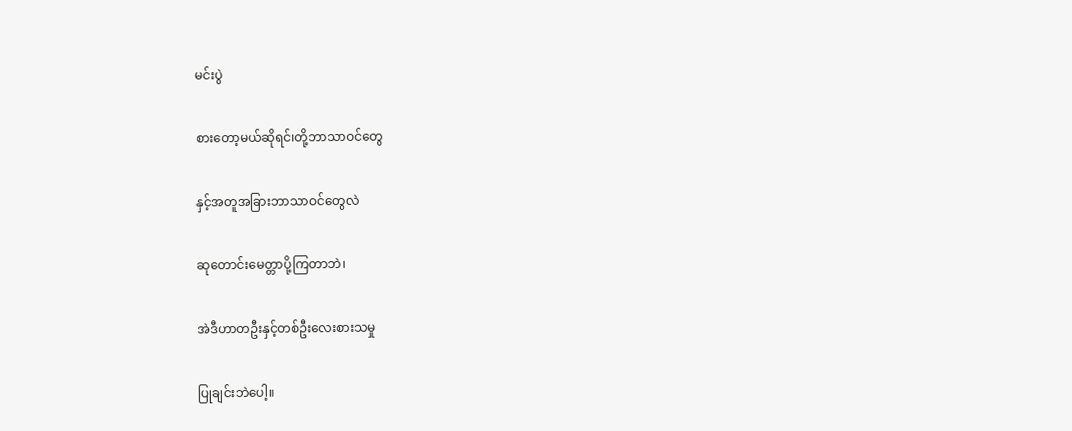မင်းပွဲ

စားတော့မယ်ဆိုရင်၊တို့ဘာသာဝင်တွေ

နှင့်အတူအခြားဘာသာဝင်တွေလဲ

ဆုတောင်းမေတ္တာပို့ကြတာဘဲ၊

အဲဒီဟာတဦးနှင့်တစ်ဦးလေးစားသမှု

ပြုချင်းဘဲပေါ့။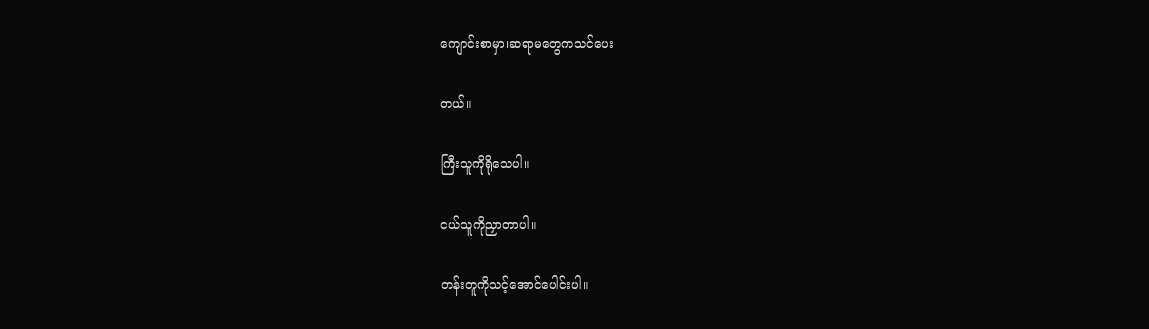ကျောင်းစာမှာ၊ဆရာမတွေကသင်ပေး

တယ်။

ကြီးသူကိုရိုသေပါ။

ငယ်သူကိုညှာတာပါ။

တန်းတူကိုသင့်အောင်ပေါင်းပါ။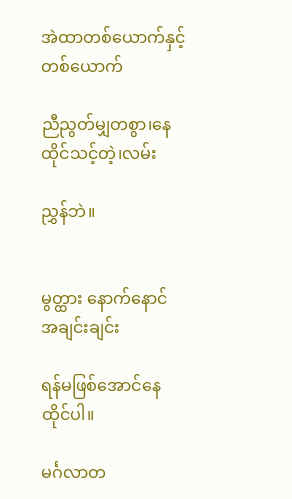အဲထာတစ်ယောက်နှင့်တစ်ယောက်

ညီညွတ်မျှတစွာ၊နေထိုင်သင့်တဲ့၊လမ်း

ညွှန်ဘဲ။


မွတ္ထား နောက်နောင် အချင်းချင်း

ရန်မဖြစ်အောင်နေထိုင်ပါ။

မင်္ဂလာတ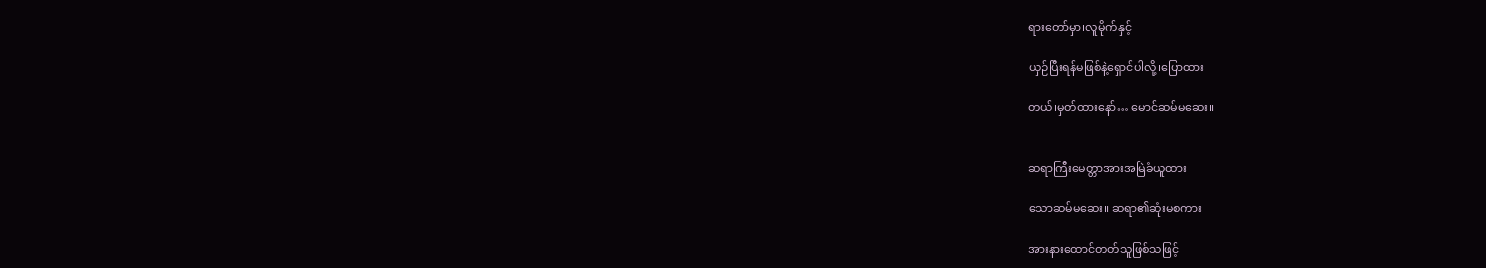ရားတော်မှာ၊လူမိုက်နှင့်

ယှဉ်ပြီးရန်မဖြစ်နဲ့ရှောင်ပါလို့၊ပြောထား

တယ်၊မှတ်ထားနော်… မောင်ဆမ်မဆေး။


ဆရာကြီးမေတ္တာအားအမြဲခံယူထား

သောဆမ်မဆေး။ ဆရာ၏ဆုံးမစကား

အားနားထောင်တတ်သူဖြစ်သဖြင့်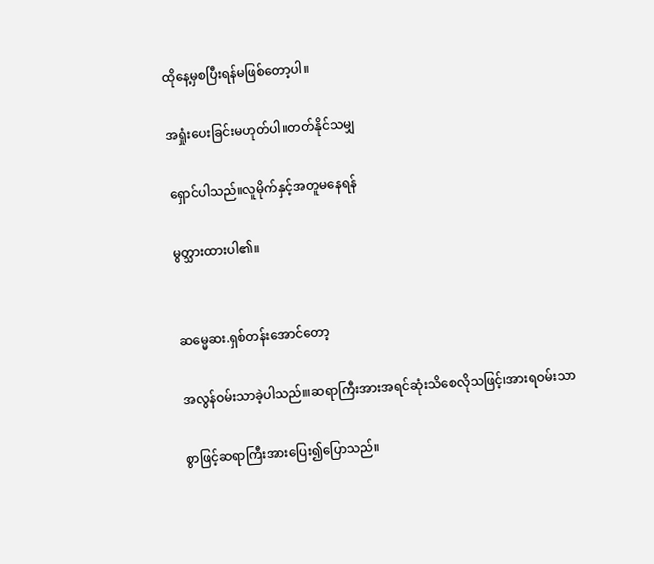ထိုနေ့မှစပြီးရန်မဖြစ်တော့ပါ။

အရှုံးပေးခြင်းမဟုတ်ပါ။တတ်နိုင်သမျှ

ရှောင်ပါသည်။လူမိုက်နှင့်အတူမနေရန်

မွတ္သားထားပါ၏။


ဆမ္မေဆး.ရှစ်တန်းအောင်တော့

အလွန်ဝမ်းသာခဲ့ပါသည်။၊ဆရာကြီးအားအရင်ဆုံးသိစေလိုသဖြင့်၊အားရဝမ်းသာ

စွာဖြင့်ဆရာကြီးအားပြေး၍ပြောသည်။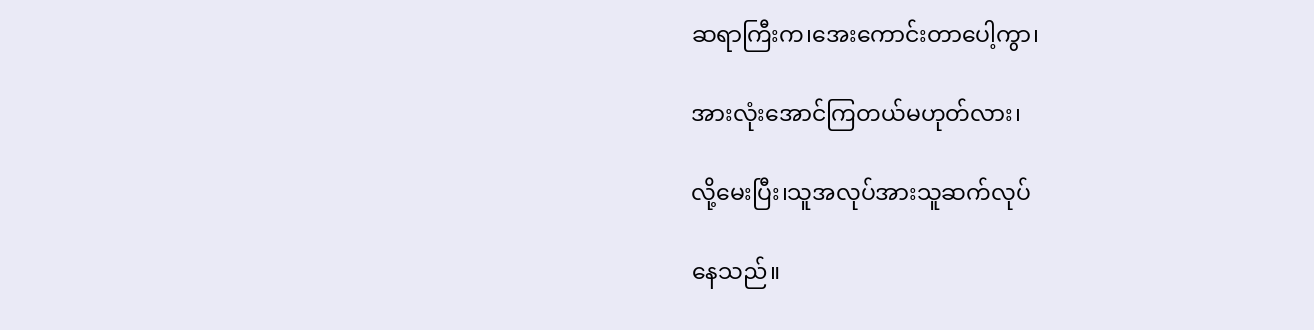ဆရာကြီးက၊အေးကောင်းတာပေါ့ကွာ၊

အားလုံးအောင်ကြတယ်မဟုတ်လား၊

လို့မေးပြီး၊သူအလုပ်အားသူဆက်လုပ်

နေသည်။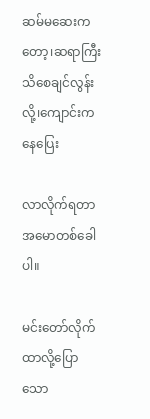ဆမ်မဆေးကတော့၊ဆရာကြီး သိစေချင်လွန်းလို့၊ကျောင်းကနေပြေး

လာလိုက်ရတာအမောတစ်ခေါ ပါ။

မင်းတော်လိုက်ထာလို့ပြောသော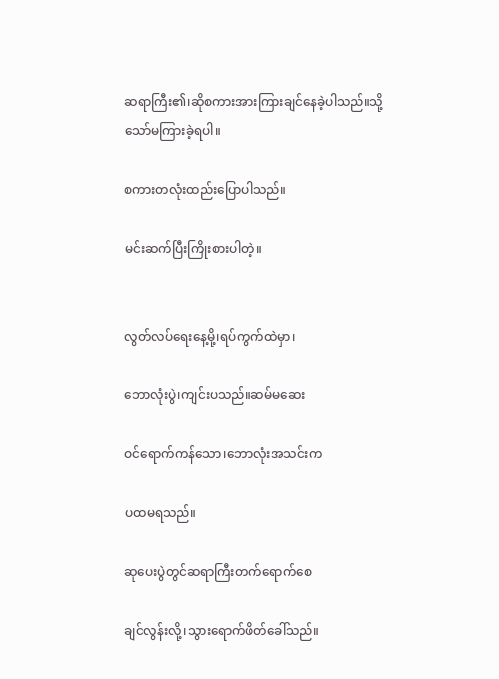ဆရာကြီး၏၊ဆိုစကားအားကြားချင်နေခဲ့ပါသည်။သို့သော်မကြားခဲ့ရပါ။

စကားတလုံးထည်းပြောပါသည်။

မင်းဆက်ပြီးကြိုးစားပါတဲ့။


လွတ်လပ်ရေးနေ့မို့၊ရပ်ကွက်ထဲမှာ၊

ဘောလုံးပွဲ၊ကျင်းပသည်။ဆမ်မဆေး

ဝင်ရောက်ကန်သော၊ဘောလုံးအသင်းက

ပထမရသည်။

ဆုပေးပွဲတွင်ဆရာကြီးတက်ရောက်စေ

ချင်လွန်းလို့၊သွားရောက်ဖိတ်ခေါ်သည်။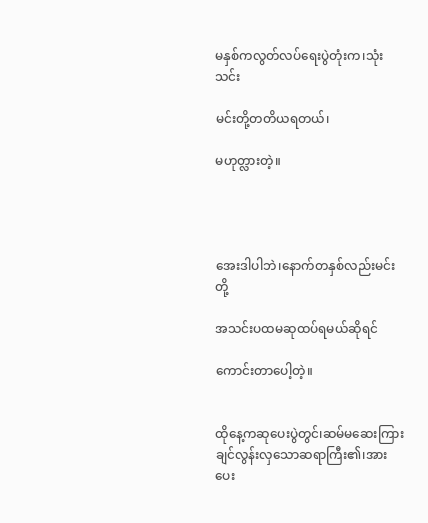မနှစ်ကလွတ်လပ်ရေးပွဲတုံးက၊သုံးသင်း

မင်းတို့တတိယရတယ်၊

မဟုတ္လားတဲ့။




အေးဒါပါဘဲ၊နောက်တနှစ်လည်းမင်းတို့

အသင်းပထမဆုထပ်ရမယ်ဆိုရင်

ကောင်းတာပေါ့တဲ့။


ထိုနေ့ကဆုပေးပွဲတွင်၊ဆမ်မဆေးကြားချင်လွန်းလှသောဆရာကြီး၏၊အားပေး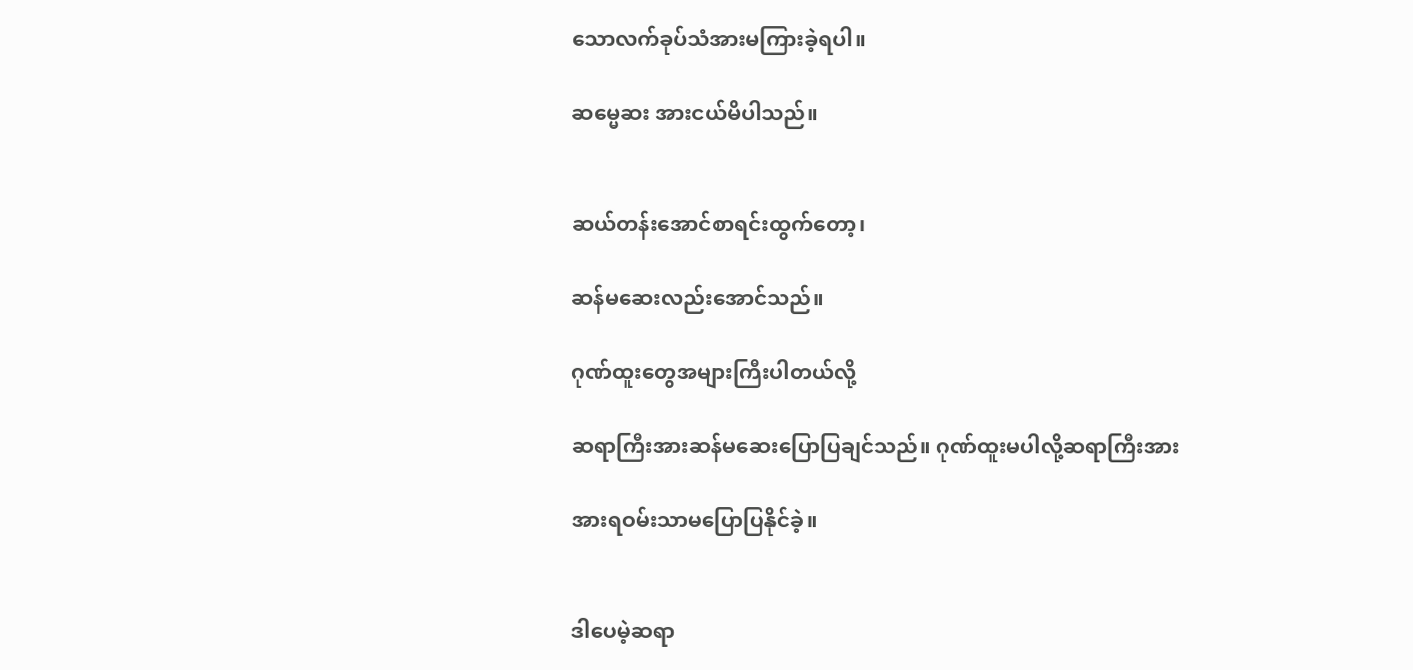သောလက်ခုပ်သံအားမကြားခဲ့ရပါ။

ဆမ္မေဆး အားငယ်မိပါသည်။


ဆယ်တန်းအောင်စာရင်းထွက်တော့၊

ဆန်မဆေးလည်းအောင်သည်။

ဂုဏ်ထူးတွေအများကြီးပါတယ်လို့

ဆရာကြီးအားဆန်မဆေးပြောပြချင်သည်။ ဂုဏ်ထူးမပါလို့ဆရာကြီးအား

အားရဝမ်းသာမပြောပြနိုင်ခဲ့။


ဒါပေမဲ့ဆရာ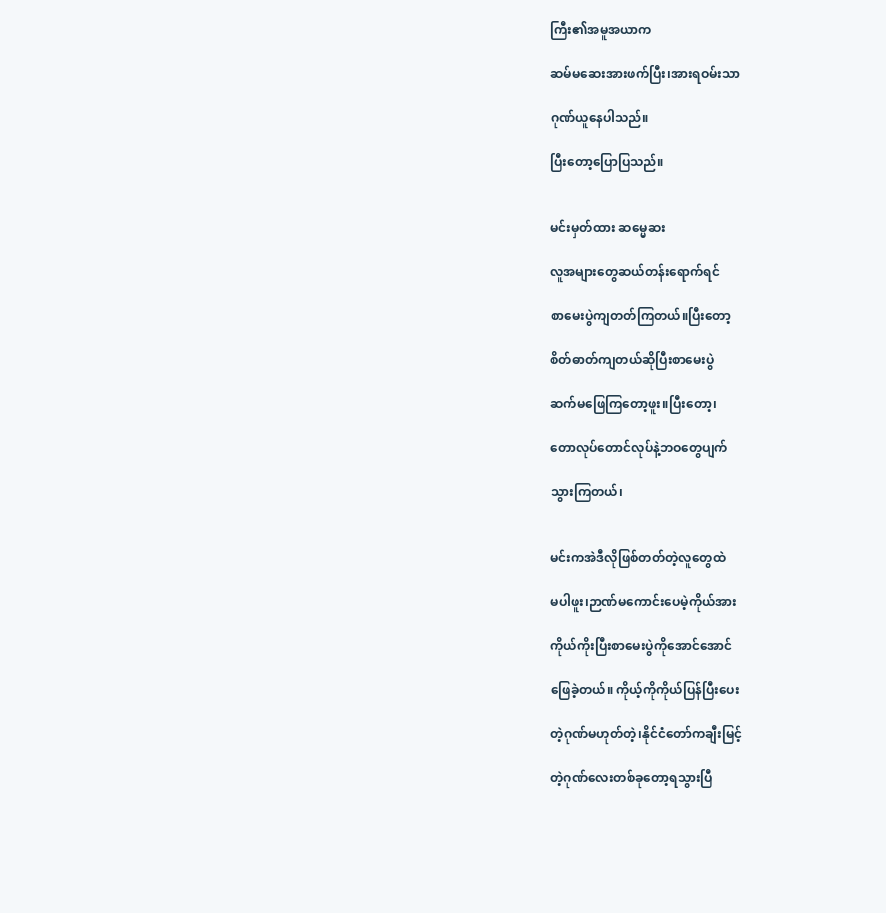ကြီး၏အမူအယာက

ဆမ်မဆေးအားဖက်ပြီး၊အားရဝမ်းသာ

ဂုဏ်ယူနေပါသည်။

ပြီးတော့ပြောပြသည်။


မင်းမှတ်ထား ဆမ္မေဆး

လူအများတွေဆယ်တန်းရောက်ရင်

စာမေးပွဲကျတတ်ကြတယ်။ပြီးတော့

စိတ်ဓာတ်ကျတယ်ဆိုပြီးစာမေးပွဲ

ဆက်မဖြေကြတော့ဖူး။ပြီးတော့၊

တောလုပ်တောင်လုပ်နဲ့ဘဝတွေပျက်

သွားကြတယ်၊


မင်းကအဲဒီလိုဖြစ်တတ်တဲ့လူတွေထဲ

မပါဖူး၊ဉာဏ်မကောင်းပေမဲ့ကိုယ်အား

ကိုယ်ကိုးပြီးစာမေးပွဲကိုအောင်အောင်

ဖြေခဲ့တယ်။ ကိုယ့်ကိုကိုယ်ပြန်ပြီးပေး

တဲ့ဂုဏ်မဟုတ်တဲ့၊နိုင်ငံတော်ကချီးမြင့်

တဲ့ဂုဏ်လေးတစ်ခုတော့ရသွားပြီ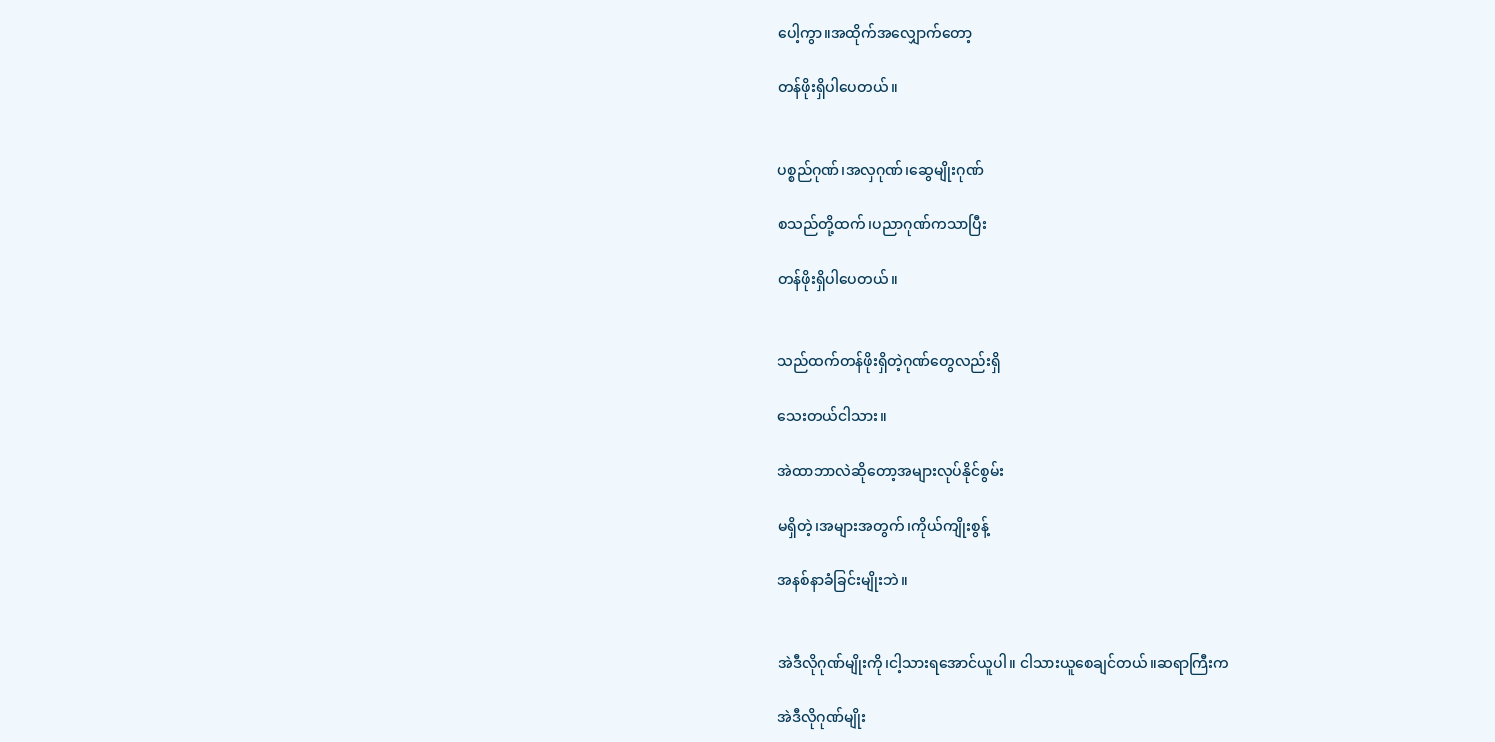ပေါ့ကွာ။အထိုက်အလျှောက်တော့

တန်ဖိုးရှိပါပေတယ်။


ပစ္စည်ဂုဏ်၊အလှဂုဏ်၊ဆွေမျိုးဂုဏ်

စသည်တို့ထက်၊ပညာဂုဏ်ကသာပြီး

တန်ဖိုးရှိပါပေတယ်။


သည်ထက်တန်ဖိုးရှိတဲ့ဂုဏ်တွေလည်းရှိ

သေးတယ်ငါသား။

အဲထာဘာလဲဆိုတော့အများလုပ်နိုင်စွမ်း

မရှိတဲ့၊အများအတွက်၊ကိုယ်ကျိုးစွန့်

အနစ်နာခံခြင်းမျိုးဘဲ။


အဲဒီလိုဂုဏ်မျိုးကို၊ငါ့သားရအောင်ယူပါ။ ငါသားယူစေချင်တယ်။ဆရာကြီးက

အဲဒီလိုဂုဏ်မျိုး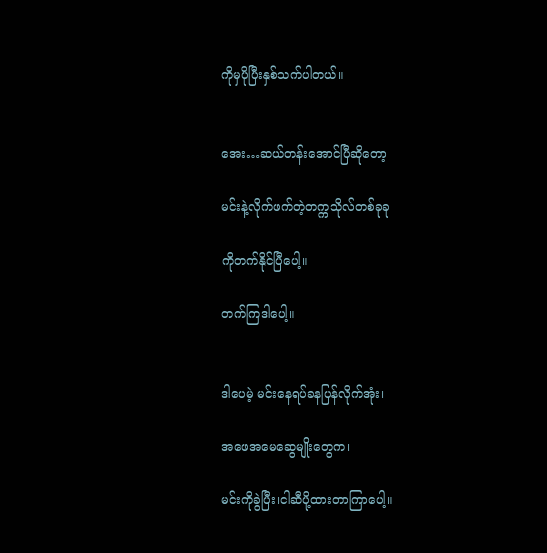ကိုမှပိုပြီးနှစ်သက်ပါတယ်။


အေး…ဆယ်တန်းအောင်ပြီဆိုတော့

မင်းနဲ့လိုက်ဖက်တဲ့တက္ကသိုလ်တစ်ခုခု

ကိုတက်နိုင်ပြီပေါ့။

တက်ကြဒါပေါ့။


ဒါပေမဲ့ မင်းနေရပ်ခနပြန်လိုက်အုံး၊

အဖေအမေဆွေမျိုးတွေက၊

မင်းကိုခွဲပြီး၊ငါဆီပို့ထားတာကြာပေါ့။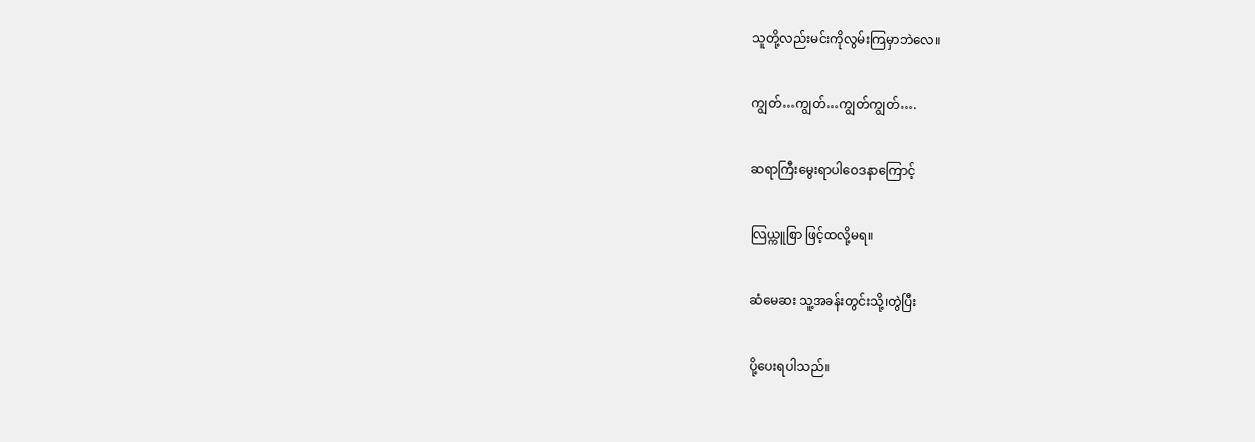သူတို့လည်းမင်းကိုလွမ်းကြမှာဘဲလေ။

ကျွတ်…ကျွတ်…ကျွတ်ကျွတ်….

ဆရာကြီးမွေးရာပါဝေဒနာကြောင့်

လြယ္ကူစြာ ဖြင့်ထလို့မရ။

ဆံမေဆး သူ့အခန်းတွင်းသို့၊တွဲပြီး

ပို့ပေးရပါသည်။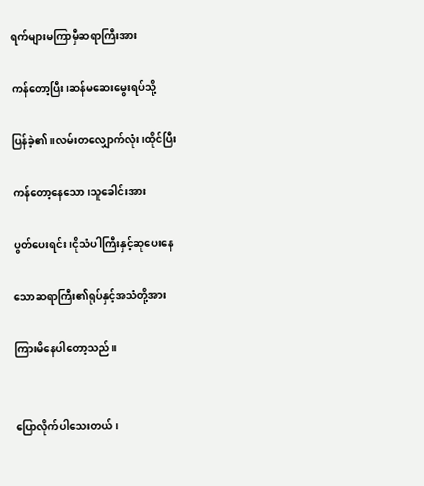ရက်များမကြာမှီဆရာကြီးအား

ကန်တော့ပြီး၊ဆန်မဆေးမွေးရပ်သို့

ပြန်ခဲ့၏။လမ်းတလျှောက်လုံး၊ထိုင်ပြီး

ကန်တော့နေသော၊သူခေါင်းအား

ပွတ်ပေးရင်း၊ငိုသံပါကြီးနှင့်ဆုပေးနေ

သောဆရာကြီး၏ရုပ်နှင့်အသံတို့အား

ကြားမိနေပါတော့သည်။


ပြောလိုက်ပါသေးတယ်၊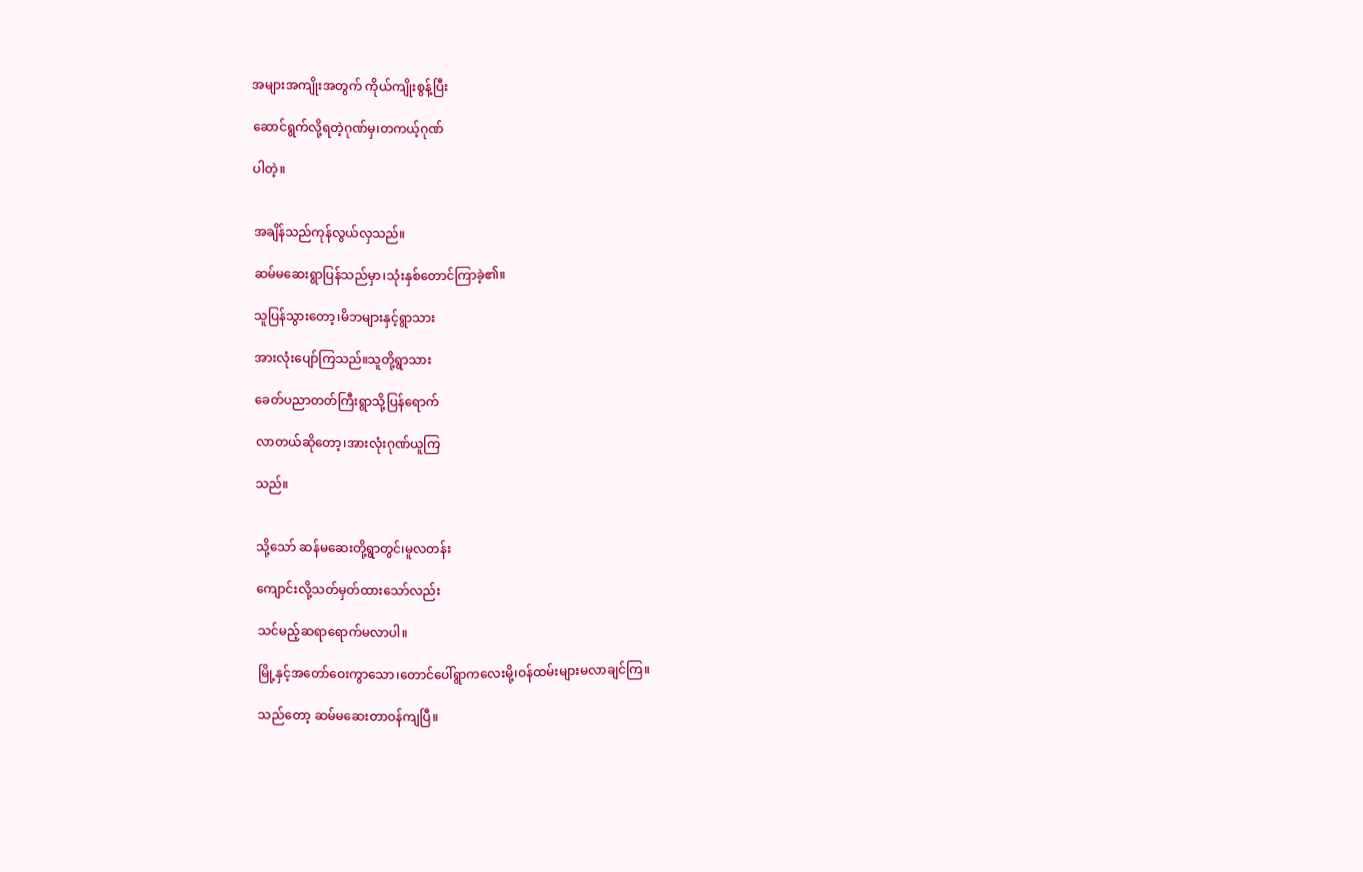အများအကျိုးအတွက် ကိုယ်ကျိုးစွန့်ပြီး

ဆောင်ရွက်လို့ရတဲ့ဂုဏ်မှ၊တကယ့်ဂုဏ်

ပါတဲ့။


အချိန်သည်ကုန်လွယ်လှသည်။

ဆမ်မဆေးရွာပြန်သည်မှာ၊သုံးနှစ်တောင်ကြာခဲ့၏။

သူပြန်သွားတော့၊မိဘများနှင့်ရွာသား

အားလုံးပျော်ကြသည်။သူတို့ရွာသား

ခေတ်ပညာတတ်ကြီးရွာသို့ပြန်ရောက်

လာတယ်ဆိုတော့၊အားလုံးဂုဏ်ယူကြ

သည်။


သို့သော် ဆန်မဆေးတို့ရွာတွင်၊မူလတန်း

ကျောင်းလို့သတ်မှတ်ထားသော်လည်း

သင်မည့်ဆရာရောက်မလာပါ။

မြို့နှင့်အတော်ဝေးကွာသော၊တောင်ပေါ်ရွာကလေးမို့၊ဝန်ထမ်းများမလာချင်ကြ။

သည်တော့ ဆမ်မဆေးတာဝန်ကျပြီ။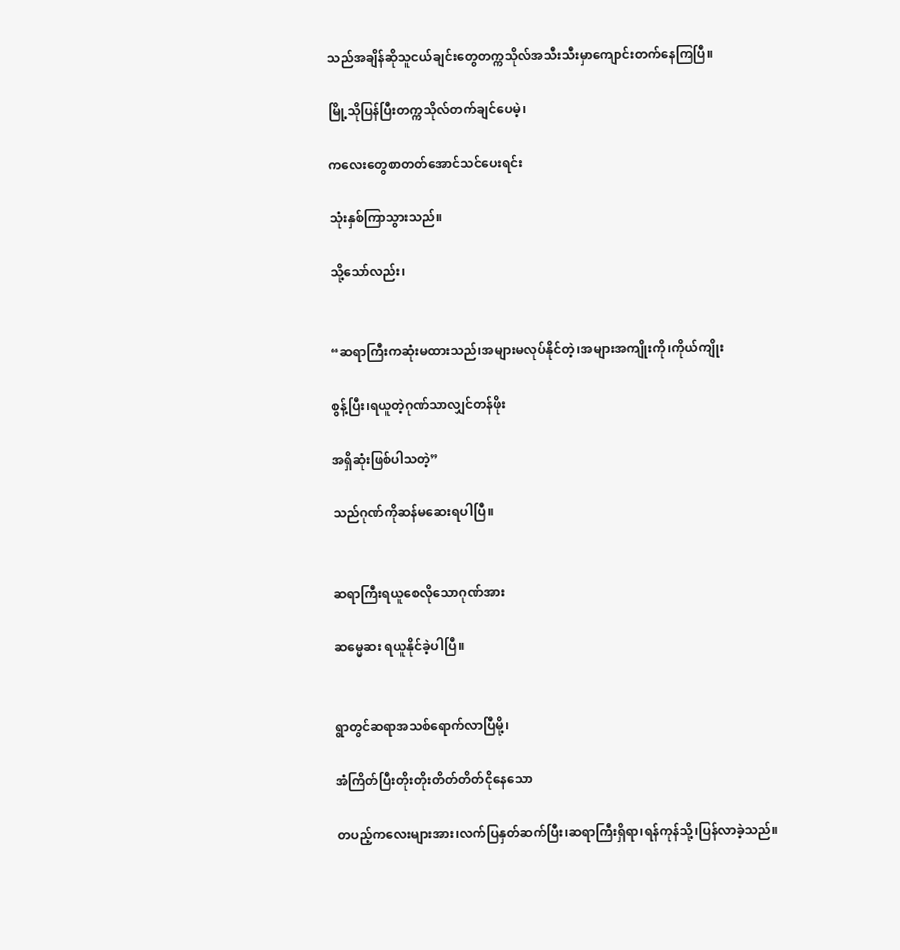သည်အချိန်ဆိုသူငယ်ချင်းတွေတက္ကသိုလ်အသီးသီးမှာကျောင်းတက်နေကြပြီ။

မြို့သိုပြန်ပြီးတက္ကသိုလ်တက်ချင်ပေမဲ့၊

ကလေးတွေစာတတ်အောင်သင်ပေးရင်း

သုံးနှစ်ကြာသွားသည်။

သို့သော်လည်း၊


“ဆရာကြီးကဆုံးမထားသည်၊အများမလုပ်နိုင်တဲ့၊အများအကျိုးကို၊ကိုယ်ကျိုး

စွန့်ပြီး၊ရယူတဲ့ဂုဏ်သာလျှင်တန်ဖိုး

အရှိဆုံးဖြစ်ပါသတဲ့”

သည်ဂုဏ်ကိုဆန်မဆေးရပါပြီ။


ဆရာကြီးရယူစေလိုသောဂုဏ်အား

ဆမ္မေဆး ရယူနိုင်ခဲ့ပါပြီ။


ရွာတွင်ဆရာအသစ်ရောက်လာပြီမို့၊

အံကြိတ်ပြီးတိုးတိုးတိတ်တိတ်ငိုနေသော

တပည့်ကလေးများအား၊လက်ပြနှတ်ဆက်ပြီး၊ဆရာကြီးရှိရာ၊ရန်ကုန်သို့၊ပြန်လာခဲ့သည်။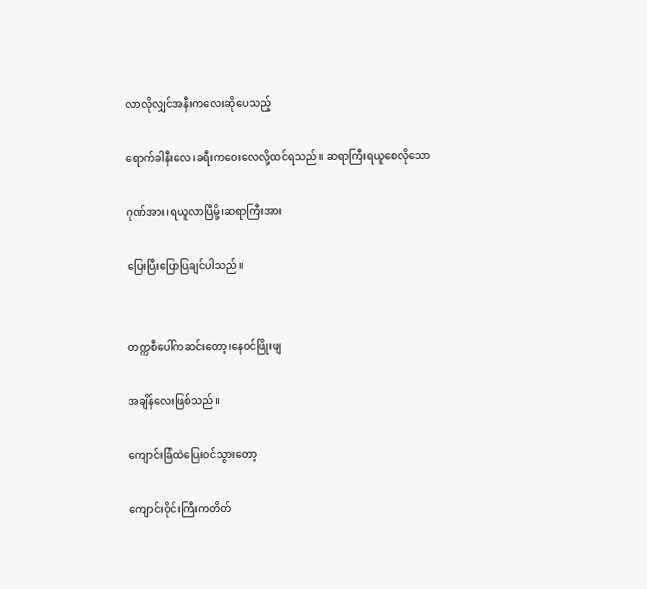လာလိုလျှင်အနီးကလေးဆိုပေသည့်

ရောက်ခါနီးလေ၊ခရီးကဝေးလေလို့ထင်ရသည်။ ဆရာကြီးရယူစေလိုသော

ဂုဏ်အား၊ရယူလာပြီမို့၊ဆရာကြီးအား

ပြေးပြီးပြောပြချင်ပါသည်။


တက္ကစီပေါ်ကဆင်းတော့၊နေဝင်ဖြိုးဖျ

အချိန်လေးဖြစ်သည်။

ကျောင်းခြံထဲပြေးဝင်သွားတော့

ကျောင်းဝိုင်းကြီးကတိတ်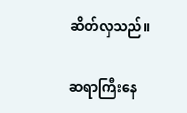ဆိတ်လှသည်။

ဆရာကြီးနေ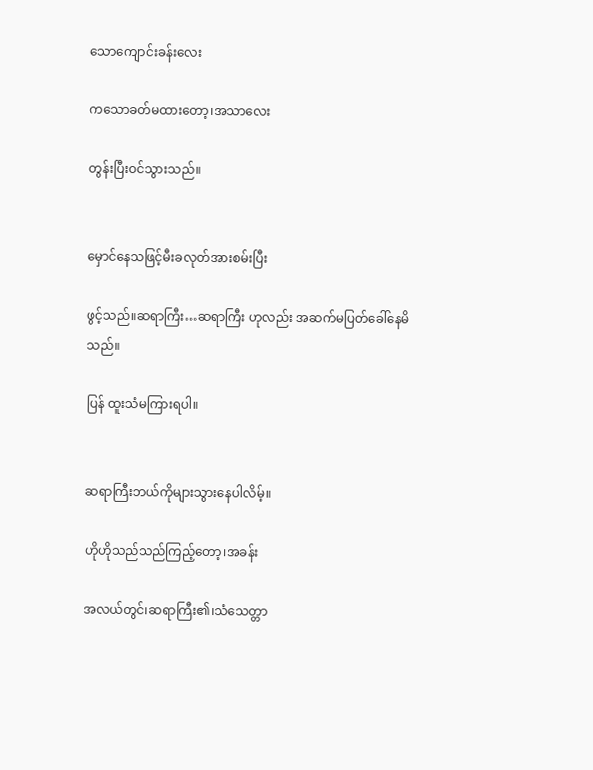သောကျောင်းခန်းလေး

ကသောခတ်မထားတော့၊အသာလေး

တွန်းပြီးဝင်သွားသည်။


မှောင်နေသဖြင့်မီးခလုတ်အားစမ်းပြီး

ဖွင့်သည်။ဆရာကြီး…ဆရာကြီး ဟုလည်း အဆက်မပြတ်ခေါ်နေမိသည်။

ပြန် ထူးသံမကြားရပါ။


ဆရာကြီးဘယ်ကိုများသွားနေပါလိမ့်။

ဟိုဟိုသည်သည်ကြည့်တော့၊အခန်း

အလယ်တွင်၊ဆရာကြီး၏၊သံသေတ္တာ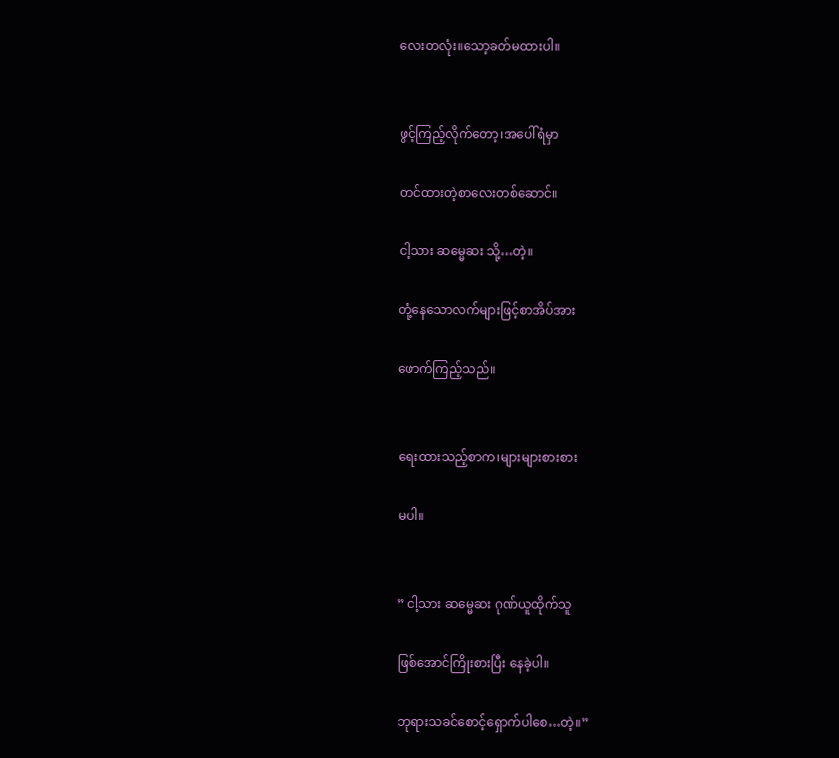လေးတလုံး။သော့ခတ်မထားပါ။


ဖွင့်ကြည့်လိုက်တော့၊အပေါ်ရံမှာ

တင်ထားတဲ့စာလေးတစ်ဆောင်။

ငါ့သား ဆမ္မေဆး သို့…တဲ့။

တုံ့နေသောလက်များဖြင့်စာအိပ်အား

ဖောက်ကြည့်သည်။


ရေးထားသည့်စာက၊များများစားစား

မပါ။


” ငါ့သား ဆမ္မေဆး ဂုဏ်ယူထိုက်သူ

ဖြစ်အောင်ကြိုးစားပြီး နေခဲ့ပါ။

ဘုရားသခင်စောင့်ရှောက်ပါစေ…တဲ့။”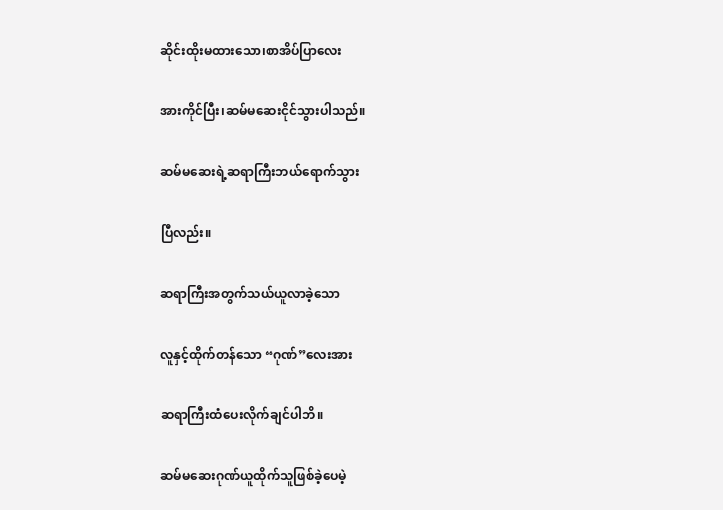ဆိုင်းထိုးမထားသော၊စာအိပ်ပြာလေး

အားကိုင်ပြီး၊ဆမ်မဆေးငိုင်သွားပါသည်။

ဆမ်မဆေးရဲ့ဆရာကြီးဘယ်ရောက်သွား

ပြီလည်း။

ဆရာကြီးအတွက်သယ်ယူလာခဲ့သော

လူနှင့်ထိုက်တန်သော “ဂုဏ်”လေးအား

ဆရာကြီးထံပေးလိုက်ချင်ပါဘိ။

ဆမ်မဆေးဂုဏ်ယူထိုက်သူဖြစ်ခဲ့ပေမဲ့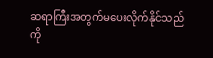ဆရာကြီးအတွက်မပေးလိုက်နိုင်သည်ကို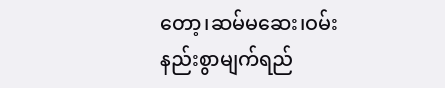တော့၊ဆမ်မဆေး၊ဝမ်းနည်းစွာမျက်ရည်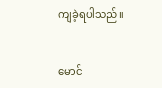ကျခဲ့ရပါသည်။


မောင်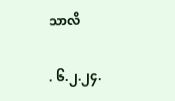သာလိ

. ၆.၂.၂၄.